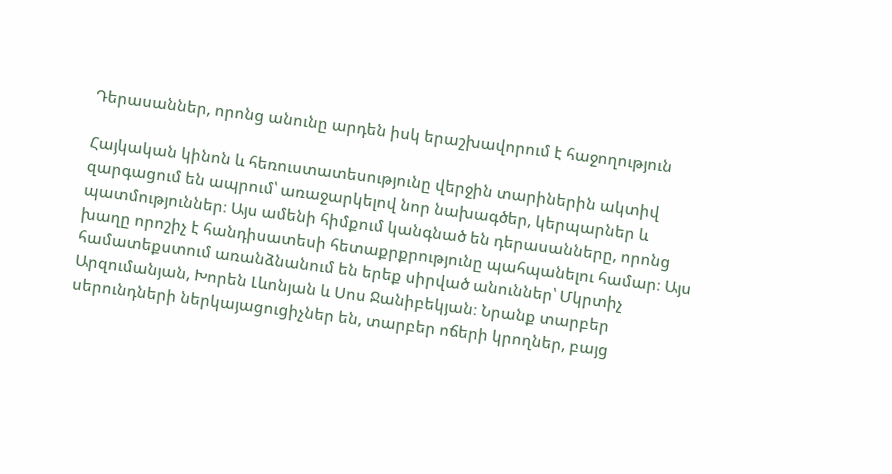Դերասաններ, որոնց անունը արդեն իսկ երաշխավորում է հաջողություն

Հայկական կինոն և հեռուստատեսությունը վերջին տարիներին ակտիվ զարգացում են ապրում՝ առաջարկելով նոր նախագծեր, կերպարներ և պատմություններ։ Այս ամենի հիմքում կանգնած են դերասանները, որոնց խաղը որոշիչ է հանդիսատեսի հետաքրքրությունը պահպանելու համար։ Այս համատեքստում առանձնանում են երեք սիրված անուններ՝ Մկրտիչ Արզումանյան, Խորեն Լևոնյան և Սոս Ջանիբեկյան։ Նրանք տարբեր սերունդների ներկայացուցիչներ են, տարբեր ոճերի կրողներ, բայց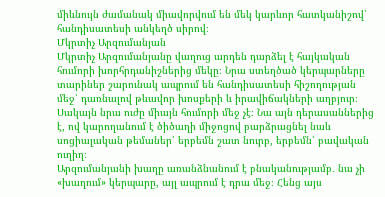միևնույն ժամանակ միավորվում են մեկ կարևոր հատկանիշով՝ հանդիսատեսի անկեղծ սիրով։
Մկրտիչ Արզումանյան
Մկրտիչ Արզումանյանը վաղուց արդեն դարձել է հայկական հումորի խորհրդանիշներից մեկը։ Նրա ստեղծած կերպարները տարիներ շարունակ ապրում են հանդիսատեսի հիշողության մեջ՝ դառնալով թևավոր խոսքերի և իրավիճակների աղբյուր։ Սակայն նրա ուժը միայն հումորի մեջ չէ։ Նա այն դերասաններից է, ով կարողանում է ծիծաղի միջոցով բարձրացնել նաև սոցիալական թեմաներ՝ երբեմն շատ նուրբ, երբեմն՝ բավական ուղիղ։
Արզումանյանի խաղը առանձնանում է բնականությամբ․ նա չի «խաղում» կերպարը, այլ ապրում է դրա մեջ։ Հենց այս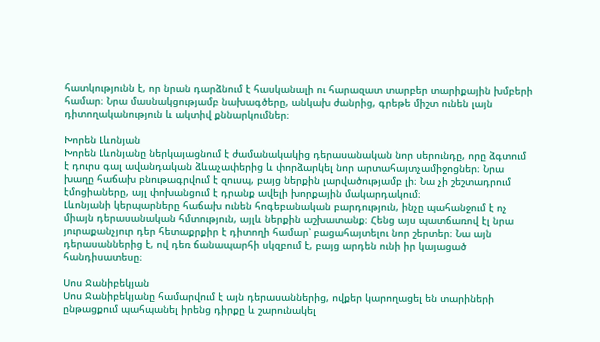հատկությունն է, որ նրան դարձնում է հասկանալի ու հարազատ տարբեր տարիքային խմբերի համար։ Նրա մասնակցությամբ նախագծերը, անկախ ժանրից, գրեթե միշտ ունեն լայն դիտողականություն և ակտիվ քննարկումներ։

Խորեն Լևոնյան
Խորեն Լևոնյանը ներկայացնում է ժամանակակից դերասանական նոր սերունդը, որը ձգտում է դուրս գալ ավանդական ձևաչափերից և փորձարկել նոր արտահայտչամիջոցներ։ Նրա խաղը հաճախ բնութագրվում է զուսպ, բայց ներքին լարվածությամբ լի։ Նա չի շեշտադրում էմոցիաները, այլ փոխանցում է դրանք ավելի խորքային մակարդակում։
Լևոնյանի կերպարները հաճախ ունեն հոգեբանական բարդություն, ինչը պահանջում է ոչ միայն դերասանական հմտություն, այլև ներքին աշխատանք։ Հենց այս պատճառով էլ նրա յուրաքանչյուր դեր հետաքրքիր է դիտողի համար՝ բացահայտելու նոր շերտեր։ Նա այն դերասաններից է, ով դեռ ճանապարհի սկզբում է, բայց արդեն ունի իր կայացած հանդիսատեսը։

Սոս Ջանիբեկյան
Սոս Ջանիբեկյանը համարվում է այն դերասաններից, ովքեր կարողացել են տարիների ընթացքում պահպանել իրենց դիրքը և շարունակել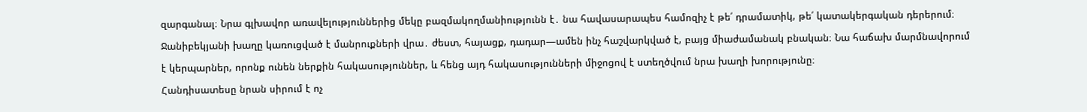զարգանալ։ Նրա գլխավոր առավելություններից մեկը բազմակողմանիությունն է․ նա հավասարապես համոզիչ է թե՛ դրամատիկ, թե՛ կատակերգական դերերում։
Ջանիբեկյանի խաղը կառուցված է մանրուքների վրա․ ժեստ, հայացք, դադար—ամեն ինչ հաշվարկված է, բայց միաժամանակ բնական։ Նա հաճախ մարմնավորում է կերպարներ, որոնք ունեն ներքին հակասություններ, և հենց այդ հակասությունների միջոցով է ստեղծվում նրա խաղի խորությունը։
Հանդիսատեսը նրան սիրում է ոչ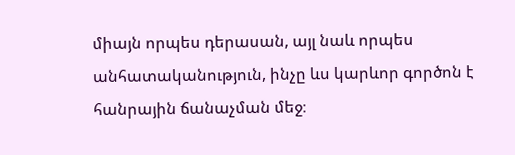միայն որպես դերասան, այլ նաև որպես անհատականություն, ինչը ևս կարևոր գործոն է հանրային ճանաչման մեջ։